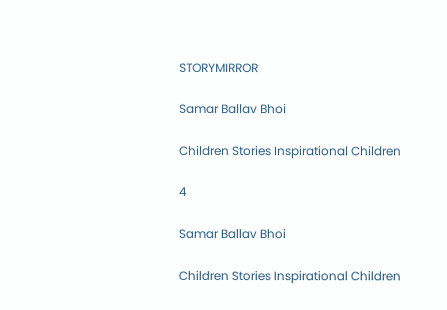STORYMIRROR

Samar Ballav Bhoi

Children Stories Inspirational Children

4

Samar Ballav Bhoi

Children Stories Inspirational Children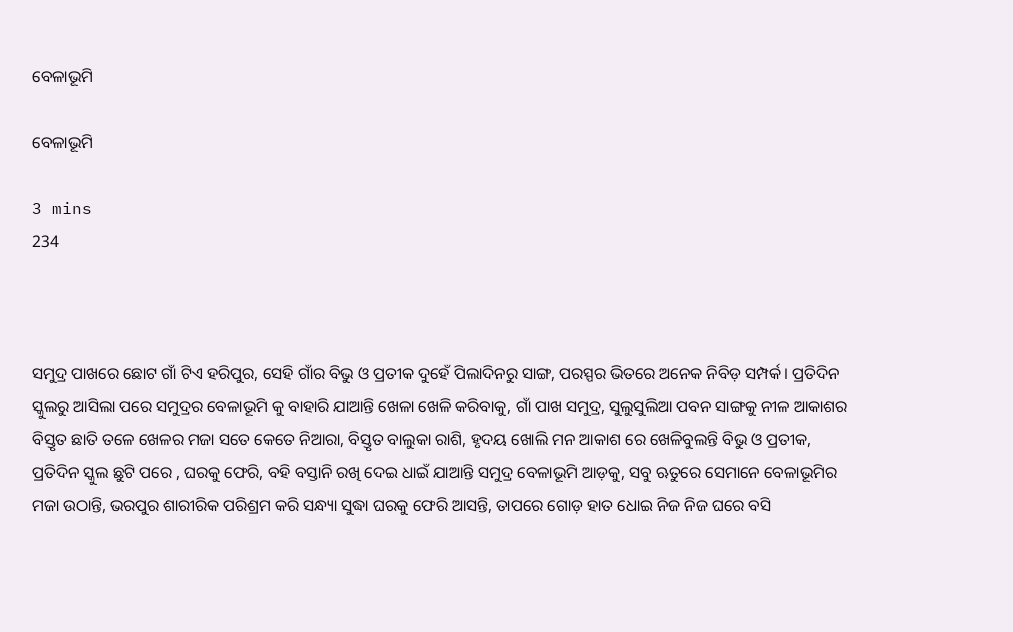ବେଳାଭୂମି

ବେଳାଭୂମି

3 mins
234



ସମୁଦ୍ର ପାଖରେ ଛୋଟ ଗାଁ ଟିଏ ହରିପୁର, ସେହି ଗାଁର ବିଭୁ ଓ ପ୍ରତୀକ ଦୁହେଁ ପିଲାଦିନରୁ ସାଙ୍ଗ, ପରସ୍ପର ଭିତରେ ଅନେକ ନିବିଡ଼ ସମ୍ପର୍କ। ପ୍ରତିଦିନ ସ୍କୁଲରୁ ଆସିଲା ପରେ ସମୁଦ୍ରର ବେଳାଭୂମି କୁ ବାହାରି ଯାଆନ୍ତି ଖେଳା ଖେଳି କରିବାକୁ, ଗାଁ ପାଖ ସମୁଦ୍ର, ସୁଲୁସୁଲିଆ ପବନ ସାଙ୍ଗକୁ ନୀଳ ଆକାଶର ବିସ୍ତୃତ ଛାତି ତଳେ ଖେଳର ମଜା ସତେ କେତେ ନିଆରା, ବିସ୍ତୃତ ବାଲୁକା ରାଶି, ହୃଦୟ ଖୋଲି ମନ ଆକାଶ ରେ ଖେଳିବୁଲନ୍ତି ବିଭୁ ଓ ପ୍ରତୀକ, ପ୍ରତିଦିନ ସ୍କୁଲ ଛୁଟି ପରେ , ଘରକୁ ଫେରି, ବହି ବସ୍ତାନି ରଖି ଦେଇ ଧାଇଁ ଯାଆନ୍ତି ସମୁଦ୍ର ବେଳାଭୂମି ଆଡ଼କୁ, ସବୁ ଋତୁରେ ସେମାନେ ବେଳାଭୂମିର ମଜା ଉଠାନ୍ତି, ଭରପୁର ଶାରୀରିକ ପରିଶ୍ରମ କରି ସନ୍ଧ୍ୟା ସୁଦ୍ଧା ଘରକୁ ଫେରି ଆସନ୍ତି, ତାପରେ ଗୋଡ଼ ହାତ ଧୋଇ ନିଜ ନିଜ ଘରେ ବସି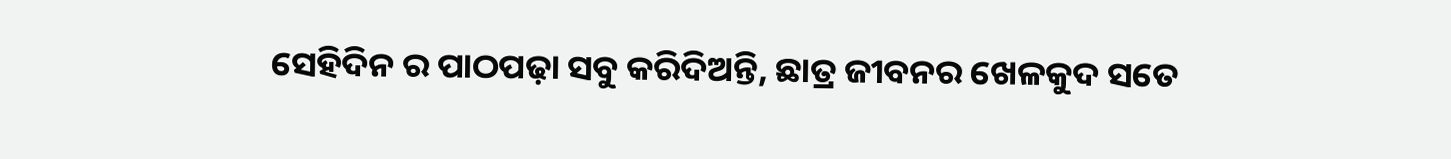ସେହିଦିନ ର ପାଠପଢ଼ା ସବୁ କରିଦିଅନ୍ତି, ଛାତ୍ର ଜୀବନର ଖେଳକୁଦ ସତେ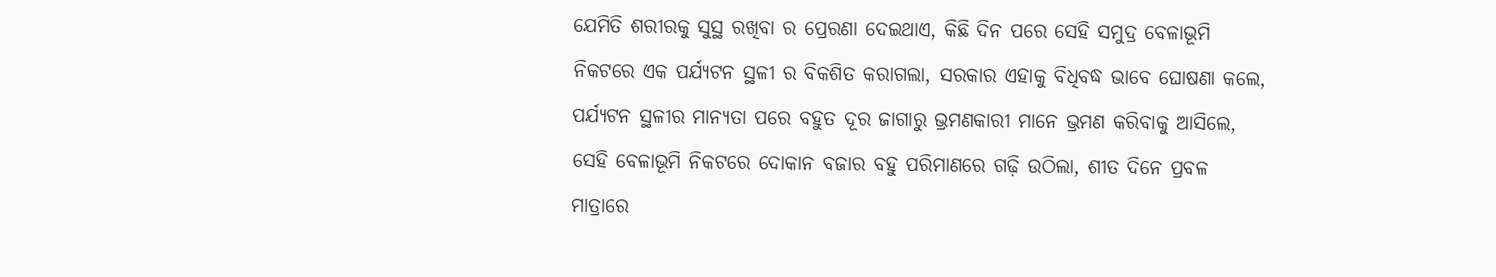ଯେମିତି ଶରୀରକୁ ସୁସ୍ଥ ରଖିବା ର ପ୍ରେରଣା ଦେଇଥାଏ, କିଛି ଦିନ ପରେ ସେହି ସମୁଦ୍ର ବେଳାଭୂମି ନିକଟରେ ଏକ ପର୍ଯ୍ୟଟନ ସ୍ଥଳୀ ର ବିକଶିତ କରାଗଲା, ସରକାର ଏହାକୁ ବିଧିବଦ୍ଧ ଭାବେ ଘୋଷଣା କଲେ, ପର୍ଯ୍ୟଟନ ସ୍ଥଳୀର ମାନ୍ୟତା ପରେ ବହୁତ ଦୂର ଜାଗାରୁ ଭ୍ରମଣକାରୀ ମାନେ ଭ୍ରମଣ କରିବାକୁ ଆସିଲେ, ସେହି ବେଳାଭୂମି ନିକଟରେ ଦୋକାନ ବଜାର ବହୁ ପରିମାଣରେ ଗଢ଼ି ଉଠିଲା, ଶୀତ ଦିନେ ପ୍ରବଳ ମାତ୍ରାରେ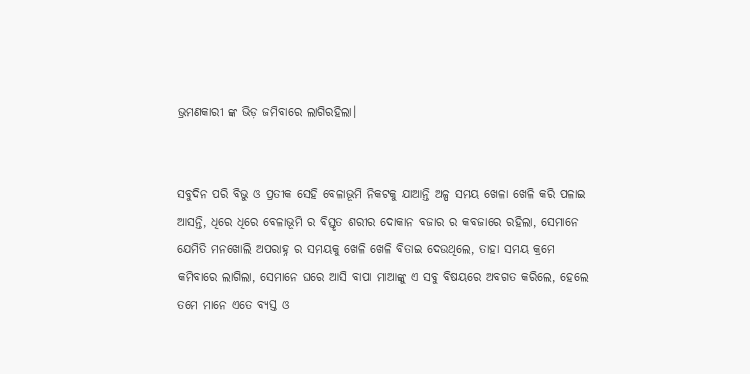ଭ୍ରମଣକାରୀ ଙ୍କ ଭିଡ଼ ଜମିବାରେ ଲାଗିରହିଲା।


ସବୁଦିନ ପରି ବିଭୁ ଓ ପ୍ରତୀକ ସେହି ବେଳାଭୂମି ନିକଟକୁ ଯାଆନ୍ତି ଅଳ୍ପ ସମୟ ଖେଳା ଖେଳି କରି ପଳାଇ ଆସନ୍ତି, ଧିରେ ଧିରେ ବେଳାଭୂମି ର ବିସ୍ତୃତ ଶରୀର ଦୋକାନ ବଜାର ର କବଜାରେ ରହିଲା, ସେମାନେ ଯେମିତି ମନଖୋଲି ଅପରାହ୍ନ ର ସମୟକୁ ଖେଳି ଖେଳି ବିତାଇ ଦେଉଥିଲେ, ତାହା ସମୟ କ୍ରମେ କମିବାରେ ଲାଗିଲା, ସେମାନେ ଘରେ ଆସି ବାପା ମାଆଙ୍କୁ ଏ ସବୁ ବିଷୟରେ ଅବଗତ କରିଲେ, ହେଲେ ତମେ ମାନେ ଏତେ ବ୍ୟସ୍ତ ଓ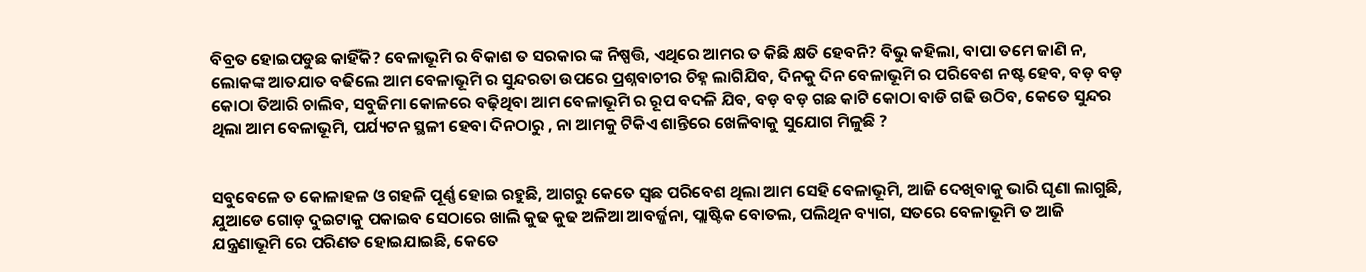ବିବ୍ରତ ହୋଇପଡୁଛ କାହିଁକି? ବେଳାଭୂମି ର ବିକାଶ ତ ସରକାର ଙ୍କ ନିଷ୍ପତ୍ତି, ଏଥିରେ ଆମର ତ କିଛି କ୍ଷତି ହେବନି? ବିଭୁ କହିଲା, ବାପା ତମେ ଜାଣି ନ, ଲୋକଙ୍କ ଆତଯାତ ବଢିଲେ ଆମ ବେଳାଭୂମି ର ସୁନ୍ଦରତା ଉପରେ ପ୍ରଶ୍ନବାଚୀର ଚିହ୍ନ ଲାଗିଯିବ, ଦିନକୁ ଦିନ ବେଳାଭୂମି ର ପରିବେଶ ନଷ୍ଟ ହେବ, ବଡ଼ ବଡ଼ କୋଠା ତିଆରି ଚାଲିବ, ସବୁଜିମା କୋଳରେ ବଢ଼ିଥିବା ଆମ ବେଳାଭୂମି ର ରୂପ ବଦଳି ଯିବ, ବଡ଼ ବଡ଼ ଗଛ କାଟି କୋଠା ବାଡି ଗଢି ଉଠିବ, କେତେ ସୁନ୍ଦର ଥିଲା ଆମ ବେଳାଭୂମି, ପର୍ଯ୍ୟଟନ ସ୍ଥଳୀ ହେବା ଦିନଠାରୁ , ନା ଆମକୁ ଟିକିଏ ଶାନ୍ତିରେ ଖେଳିବାକୁ ସୁଯୋଗ ମିଳୁଛି ?


ସବୁବେଳେ ତ କୋଳାହଳ ଓ ଗହଳି ପୂର୍ଣ୍ଣ ହୋଇ ରହୁଛି, ଆଗରୁ କେତେ ସ୍ବଛ ପରିବେଶ ଥିଲା ଆମ ସେହି ବେଳାଭୂମି, ଆଜି ଦେଖିବାକୁ ଭାରି ଘୃଣା ଲାଗୁଛି, ଯୁଆଡେ ଗୋଡ଼ ଦୁଇଟାକୁ ପକାଇବ ସେଠାରେ ଖାଲି କୁଢ କୁଢ ଅଳିଆ ଆବର୍ଜ୍ଜନା, ପ୍ଲାଷ୍ଟିକ ବୋତଲ, ପଲିଥିନ ବ୍ୟାଗ, ସତରେ ବେଳାଭୂମି ତ ଆଜି ଯନ୍ତ୍ରଣାଭୂମି ରେ ପରିଣତ ହୋଇଯାଇଛି, କେତେ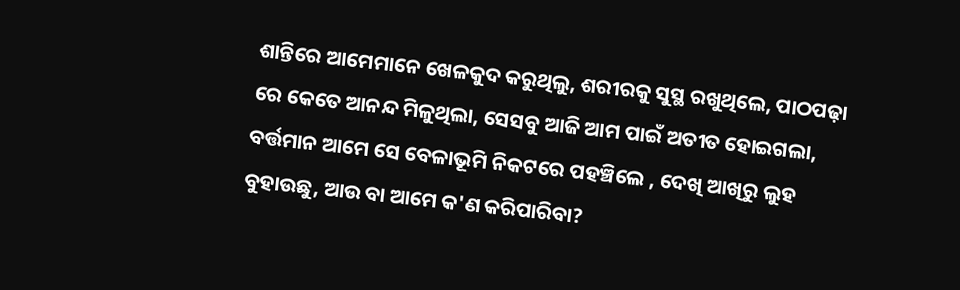ଶାନ୍ତିରେ ଆମେମାନେ ଖେଳକୁଦ କରୁଥିଲୁ, ଶରୀରକୁ ସୁସ୍ଥ ରଖୁଥିଲେ, ପାଠପଢ଼ା ରେ କେତେ ଆନନ୍ଦ ମିଳୁଥିଲା, ସେସବୁ ଆଜି ଆମ ପାଇଁ ଅତୀତ ହୋଇଗଲା, ବର୍ତ୍ତମାନ ଆମେ ସେ ବେଳାଭୂମି ନିକଟରେ ପହଞ୍ଚିଲେ , ଦେଖି ଆଖିରୁ ଲୁହ ବୁହାଉଛୁ, ଆଉ ବା ଆମେ କ'ଣ କରିପାରିବା?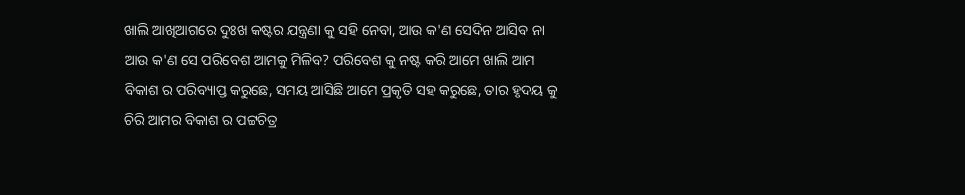ଖାଲି ଆଖିଆଗରେ ଦୁଃଖ କଷ୍ଟର ଯନ୍ତ୍ରଣା କୁ ସହି ନେବା, ଆଉ କ'ଣ ସେଦିନ ଆସିବ ନା ଆଉ କ'ଣ ସେ ପରିବେଶ ଆମକୁ ମିଳିବ? ପରିବେଶ କୁ ନଷ୍ଟ କରି ଆମେ ଖାଲି ଆମ ବିକାଶ ର ପରିବ୍ୟାପ୍ତ କରୁଛେ, ସମୟ ଆସିଛି ଆମେ ପ୍ରକୃତି ସହ କରୁଛେ, ତାର ହୃଦୟ କୁ ଚିରି ଆମର ବିକାଶ ର ପଟ୍ଟଚିତ୍ର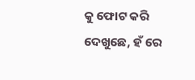କୁ ଫୋଟ କରି ଦେଖୁଛେ, ହଁ ରେ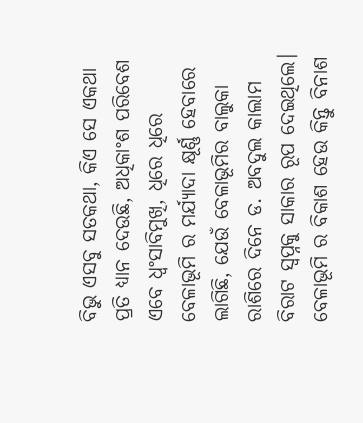ବିଭୁ ଏସବୁ ସତକଥା, କିଏ ସେ ଏକଥା ପ୍ରତି ଧ୍ୟାନ ଦେଉଛି, ଅଧିକାଂଶ ପରିବେଶ ଏବେ ଧ୍ବଂସାବିମୁଖି, ଧିରେ ଧିରେ ବେଳାଭୂମି ର ମର୍ଯ୍ୟାଦା କ୍ଷୂର୍ଣ୍ଣ ହେବାରେ ଲାଗିଛି, ଯେଉଁ ବେଳାଭୂମିର ବାଲୁକା ରାଶିରେ ଦିନେ ଡ. ଅବଦୁଲ କାଲାମ ବିରାଟ ସ୍ବପ୍ନକୁ ସାକାର ରୂପ ଦେଇଥିଲେ। ବେଳାଭୂମି ର ବିକାଶ ହେଉ କିନ୍ତୁ ବିନାଶ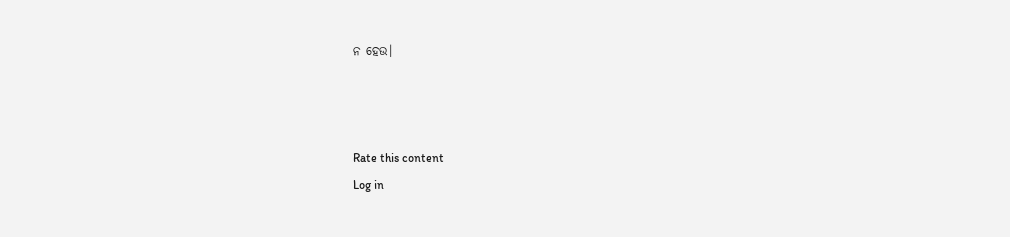ନ ହେଉ।



Rate this content
Log in